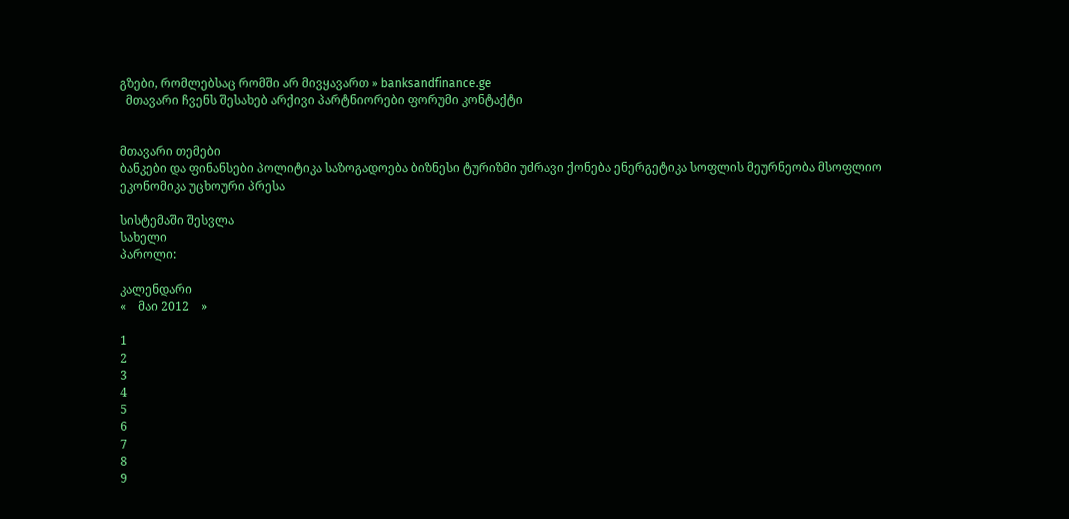გზები, რომლებსაც რომში არ მივყავართ » banksandfinance.ge
  მთავარი ჩვენს შესახებ არქივი პარტნიორები ფორუმი კონტაქტი


მთავარი თემები
ბანკები და ფინანსები პოლიტიკა საზოგადოება ბიზნესი ტურიზმი უძრავი ქონება ენერგეტიკა სოფლის მეურნეობა მსოფლიო ეკონომიკა უცხოური პრესა

სისტემაში შესვლა
სახელი
პაროლი:

კალენდარი
«    მაი 2012    »

1
2
3
4
5
6
7
8
9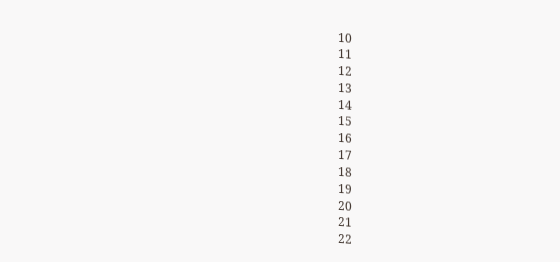10
11
12
13
14
15
16
17
18
19
20
21
22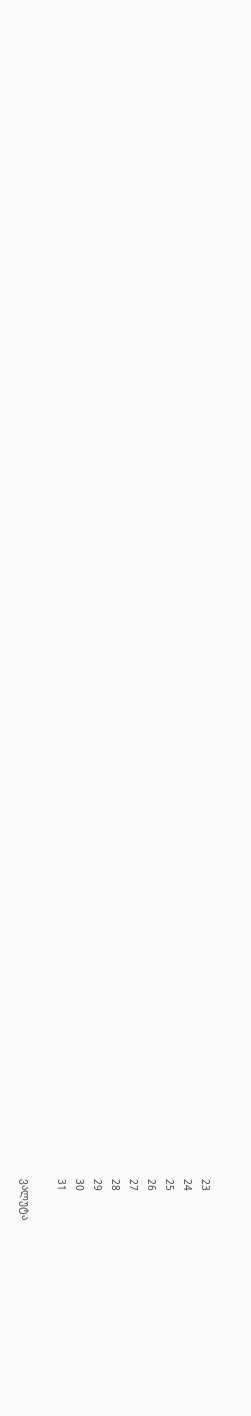23
24
25
26
27
28
29
30
31

ვალუტა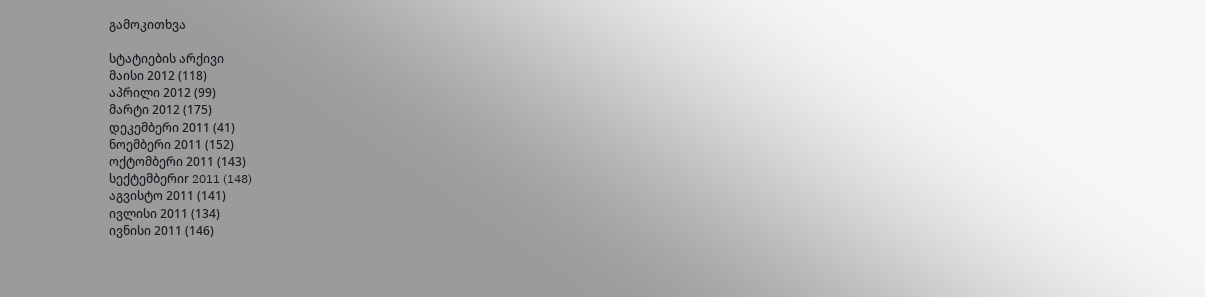გამოკითხვა

სტატიების არქივი
მაისი 2012 (118)
აპრილი 2012 (99)
მარტი 2012 (175)
დეკემბერი 2011 (41)
ნოემბერი 2011 (152)
ოქტომბერი 2011 (143)
სექტემბერიr 2011 (148)
აგვისტო 2011 (141)
ივლისი 2011 (134)
ივნისი 2011 (146)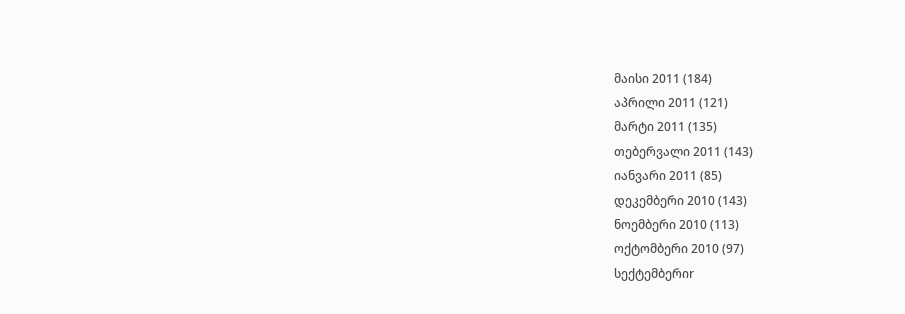მაისი 2011 (184)
აპრილი 2011 (121)
მარტი 2011 (135)
თებერვალი 2011 (143)
იანვარი 2011 (85)
დეკემბერი 2010 (143)
ნოემბერი 2010 (113)
ოქტომბერი 2010 (97)
სექტემბერიr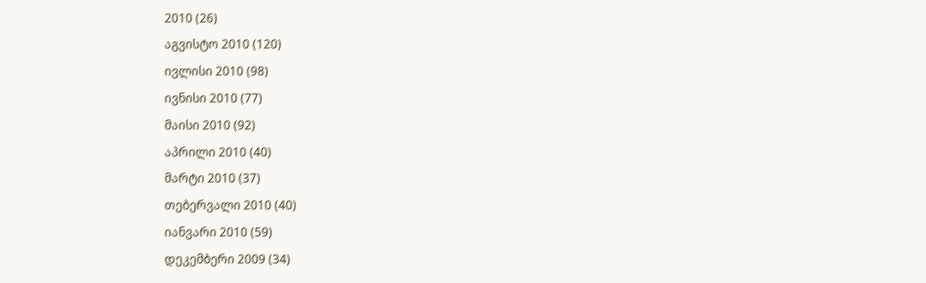2010 (26)
აგვისტო 2010 (120)
ივლისი 2010 (98)
ივნისი 2010 (77)
მაისი 2010 (92)
აპრილი 2010 (40)
მარტი 2010 (37)
თებერვალი 2010 (40)
იანვარი 2010 (59)
დეკემბერი 2009 (34)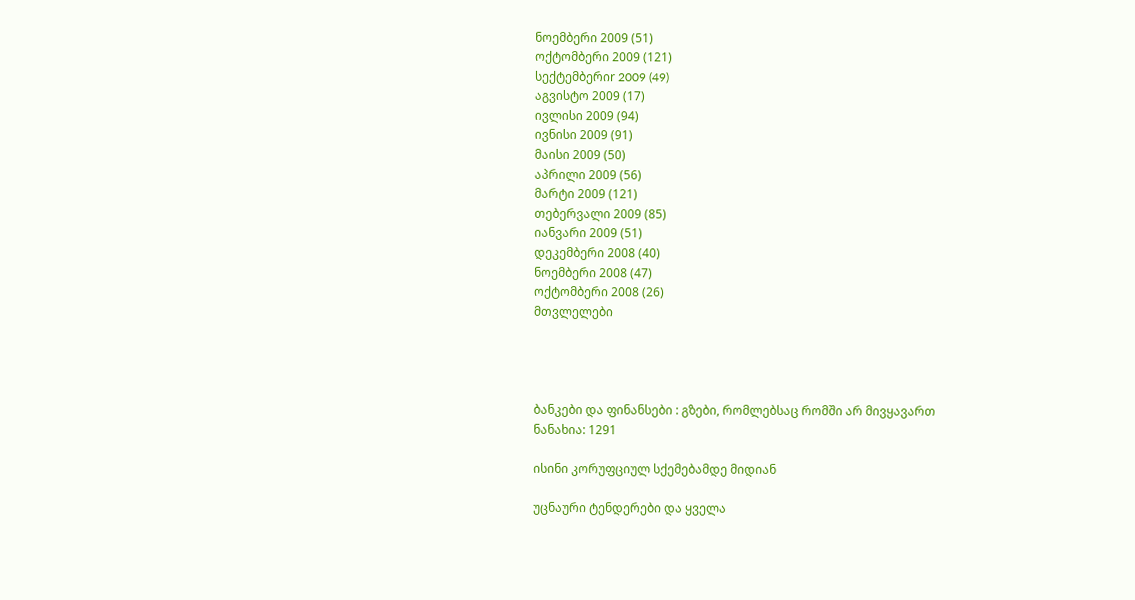ნოემბერი 2009 (51)
ოქტომბერი 2009 (121)
სექტემბერიr 2009 (49)
აგვისტო 2009 (17)
ივლისი 2009 (94)
ივნისი 2009 (91)
მაისი 2009 (50)
აპრილი 2009 (56)
მარტი 2009 (121)
თებერვალი 2009 (85)
იანვარი 2009 (51)
დეკემბერი 2008 (40)
ნოემბერი 2008 (47)
ოქტომბერი 2008 (26)
მთვლელები




ბანკები და ფინანსები : გზები, რომლებსაც რომში არ მივყავართ
ნანახია: 1291

ისინი კორუფციულ სქემებამდე მიდიან

უცნაური ტენდერები და ყველა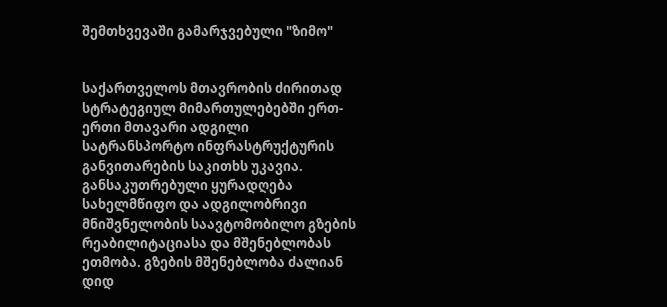შემთხვევაში გამარჯვებული "ზიმო"


საქართველოს მთავრობის ძირითად სტრატეგიულ მიმართულებებში ერთ-ერთი მთავარი ადგილი სატრანსპორტო ინფრასტრუქტურის განვითარების საკითხს უკავია. განსაკუთრებული ყურადღება სახელმწიფო და ადგილობრივი მნიშვნელობის საავტომობილო გზების რეაბილიტაციასა და მშენებლობას ეთმობა. გზების მშენებლობა ძალიან დიდ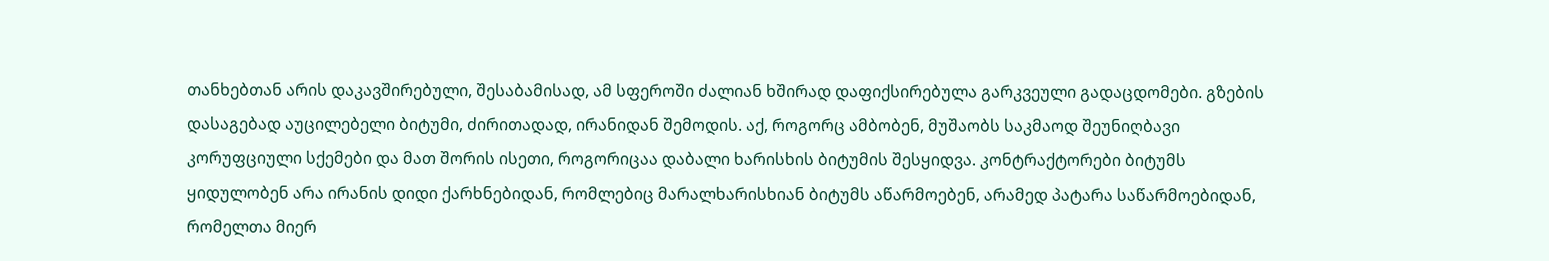თანხებთან არის დაკავშირებული, შესაბამისად, ამ სფეროში ძალიან ხშირად დაფიქსირებულა გარკვეული გადაცდომები. გზების დასაგებად აუცილებელი ბიტუმი, ძირითადად, ირანიდან შემოდის. აქ, როგორც ამბობენ, მუშაობს საკმაოდ შეუნიღბავი კორუფციული სქემები და მათ შორის ისეთი, როგორიცაა დაბალი ხარისხის ბიტუმის შესყიდვა. კონტრაქტორები ბიტუმს ყიდულობენ არა ირანის დიდი ქარხნებიდან, რომლებიც მარალხარისხიან ბიტუმს აწარმოებენ, არამედ პატარა საწარმოებიდან, რომელთა მიერ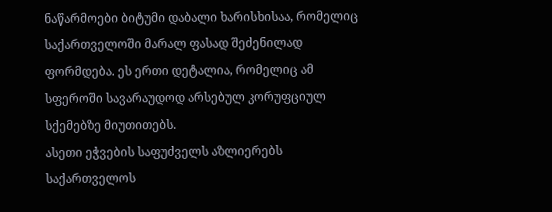ნაწარმოები ბიტუმი დაბალი ხარისხისაა, რომელიც საქართველოში მარალ ფასად შეძენილად ფორმდება. ეს ერთი დეტალია, რომელიც ამ სფეროში სავარაუდოდ არსებულ კორუფციულ სქემებზე მიუთითებს.
ასეთი ეჭვების საფუძველს აზლიერებს საქართველოს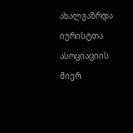ახალგაზრდა იურისტთა ასოციაციის მიერ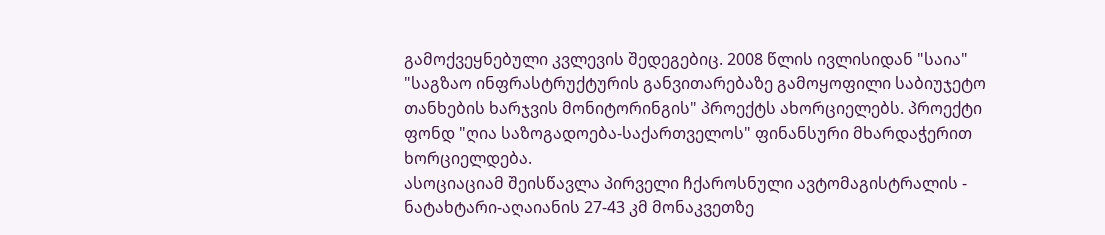გამოქვეყნებული კვლევის შედეგებიც. 2008 წლის ივლისიდან "საია" "საგზაო ინფრასტრუქტურის განვითარებაზე გამოყოფილი საბიუჯეტო თანხების ხარჯვის მონიტორინგის" პროექტს ახორციელებს. პროექტი ფონდ "ღია საზოგადოება-საქართველოს" ფინანსური მხარდაჭერით ხორციელდება.
ასოციაციამ შეისწავლა პირველი ჩქაროსნული ავტომაგისტრალის - ნატახტარი-აღაიანის 27-43 კმ მონაკვეთზე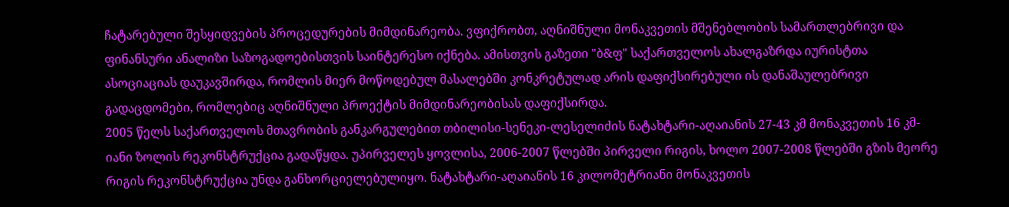ჩატარებული შესყიდვების პროცედურების მიმდინარეობა. ვფიქრობთ, აღნიშნული მონაკვეთის მშენებლობის სამართლებრივი და ფინანსური ანალიზი საზოგადოებისთვის საინტერესო იქნება. ამისთვის გაზეთი "ბ&ფ" საქართველოს ახალგაზრდა იურისტთა ასოციაციას დაუკავშირდა, რომლის მიერ მოწოდებულ მასალებში კონკრეტულად არის დაფიქსირებული ის დანაშაულებრივი გადაცდომები, რომლებიც აღნიშნული პროექტის მიმდინარეობისას დაფიქსირდა.
2005 წელს საქართველოს მთავრობის განკარგულებით თბილისი-სენეკი-ლესელიძის ნატახტარი-აღაიანის 27-43 კმ მონაკვეთის 16 კმ-იანი ზოლის რეკონსტრუქცია გადაწყდა. უპირველეს ყოვლისა, 2006-2007 წლებში პირველი რიგის, ხოლო 2007-2008 წლებში გზის მეორე რიგის რეკონსტრუქცია უნდა განხორციელებულიყო. ნატახტარი-აღაიანის 16 კილომეტრიანი მონაკვეთის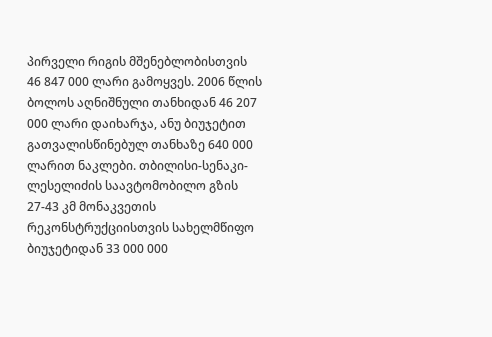პირველი რიგის მშენებლობისთვის 46 847 000 ლარი გამოყვეს. 2006 წლის ბოლოს აღნიშნული თანხიდან 46 207 000 ლარი დაიხარჯა, ანუ ბიუჯეტით გათვალისწინებულ თანხაზე 640 000 ლარით ნაკლები. თბილისი-სენაკი-ლესელიძის საავტომობილო გზის 27-43 კმ მონაკვეთის რეკონსტრუქციისთვის სახელმწიფო ბიუჯეტიდან 33 000 000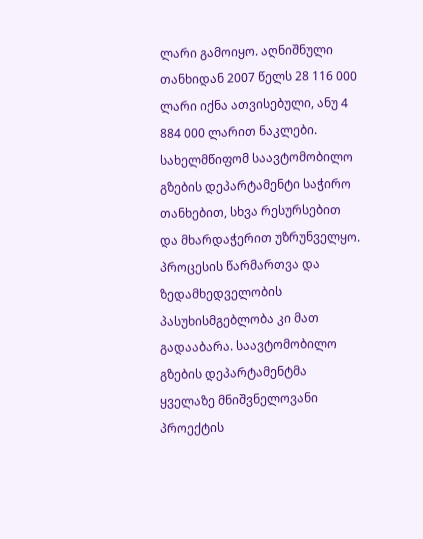ლარი გამოიყო. აღნიშნული თანხიდან 2007 წელს 28 116 000 ლარი იქნა ათვისებული, ანუ 4 884 000 ლარით ნაკლები.
სახელმწიფომ საავტომობილო გზების დეპარტამენტი საჭირო თანხებით, სხვა რესურსებით და მხარდაჭერით უზრუნველყო. პროცესის წარმართვა და ზედამხედველობის პასუხისმგებლობა კი მათ გადააბარა. საავტომობილო გზების დეპარტამენტმა ყველაზე მნიშვნელოვანი პროექტის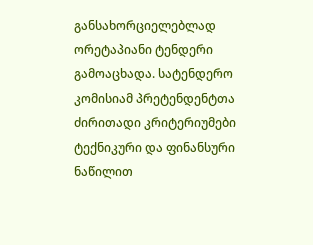განსახორციელებლად ორეტაპიანი ტენდერი გამოაცხადა. სატენდერო კომისიამ პრეტენდენტთა ძირითადი კრიტერიუმები ტექნიკური და ფინანსური ნაწილით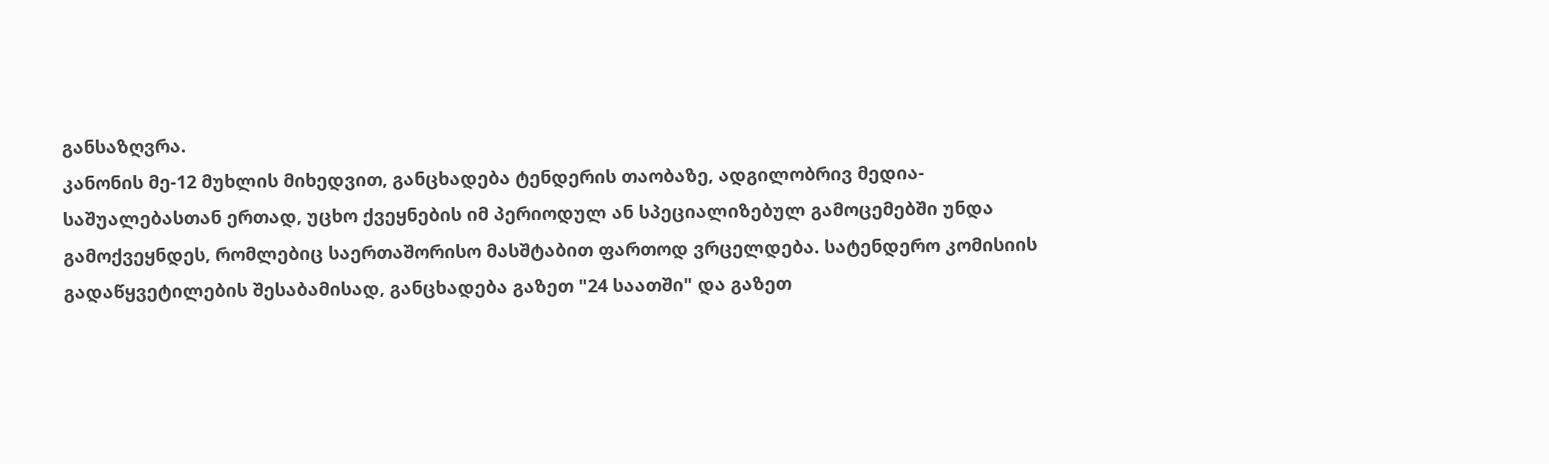განსაზღვრა.
კანონის მე-12 მუხლის მიხედვით, განცხადება ტენდერის თაობაზე, ადგილობრივ მედია-საშუალებასთან ერთად, უცხო ქვეყნების იმ პერიოდულ ან სპეციალიზებულ გამოცემებში უნდა გამოქვეყნდეს, რომლებიც საერთაშორისო მასშტაბით ფართოდ ვრცელდება. სატენდერო კომისიის გადაწყვეტილების შესაბამისად, განცხადება გაზეთ "24 საათში" და გაზეთ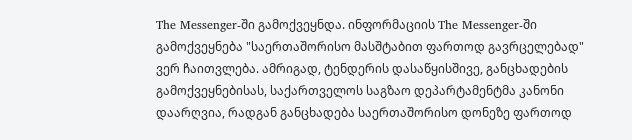The Messenger-ში გამოქვეყნდა. ინფორმაციის The Messenger-ში გამოქვეყნება "საერთაშორისო მასშტაბით ფართოდ გავრცელებად" ვერ ჩაითვლება. ამრიგად, ტენდერის დასაწყისშივე, განცხადების გამოქვეყნებისას, საქართველოს საგზაო დეპარტამენტმა კანონი დაარღვია, რადგან განცხადება საერთაშორისო დონეზე ფართოდ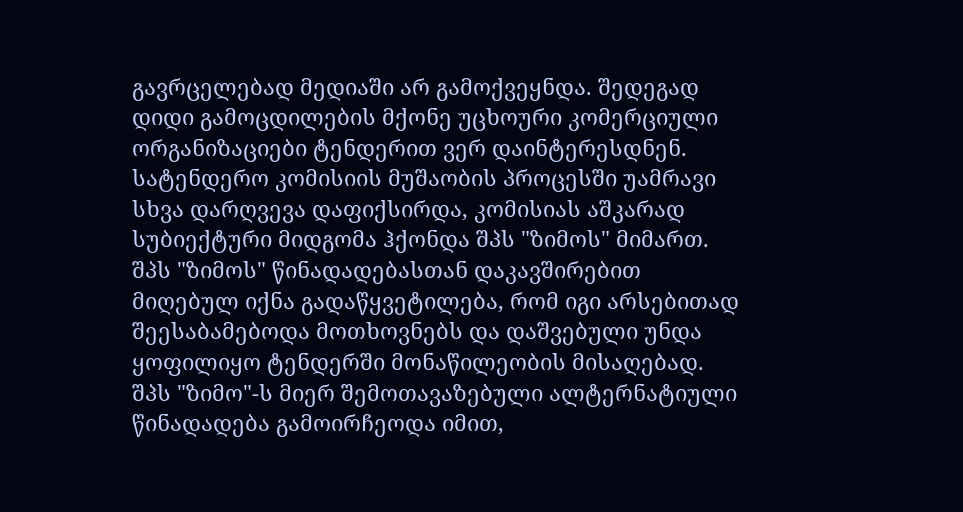გავრცელებად მედიაში არ გამოქვეყნდა. შედეგად დიდი გამოცდილების მქონე უცხოური კომერციული ორგანიზაციები ტენდერით ვერ დაინტერესდნენ.
სატენდერო კომისიის მუშაობის პროცესში უამრავი სხვა დარღვევა დაფიქსირდა, კომისიას აშკარად სუბიექტური მიდგომა ჰქონდა შპს "ზიმოს" მიმართ.
შპს "ზიმოს" წინადადებასთან დაკავშირებით მიღებულ იქნა გადაწყვეტილება, რომ იგი არსებითად შეესაბამებოდა მოთხოვნებს და დაშვებული უნდა ყოფილიყო ტენდერში მონაწილეობის მისაღებად. შპს "ზიმო"-ს მიერ შემოთავაზებული ალტერნატიული წინადადება გამოირჩეოდა იმით,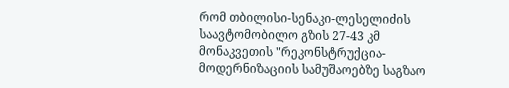რომ თბილისი-სენაკი-ლესელიძის საავტომობილო გზის 27-43 კმ მონაკვეთის "რეკონსტრუქცია-მოდერნიზაციის სამუშაოებზე საგზაო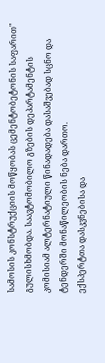სამოსის კონსტრუქციის მოწყობას ცემენტობეტონის საფარით" გულისხმობდა. საავტომობილო გზების დეპარტამენტის კომისიამ ალტერნატიული წინადადება დასაშვებად სცნო და ტენდერში მონაწილეობის ნება დართო.
ექსპერტთა დასკვნებისა და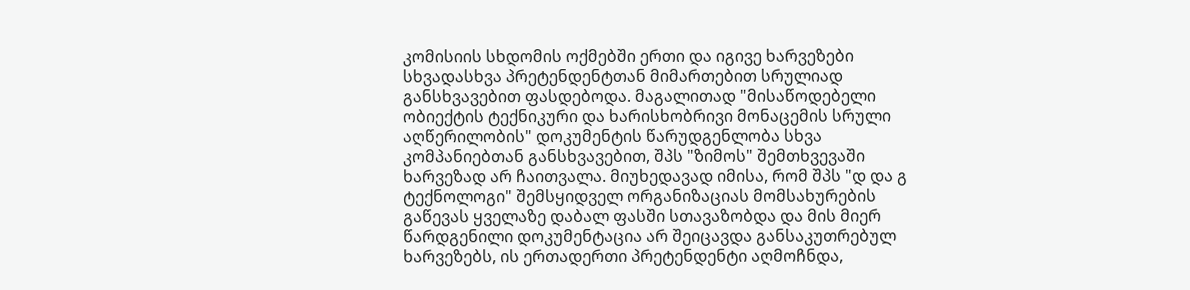კომისიის სხდომის ოქმებში ერთი და იგივე ხარვეზები სხვადასხვა პრეტენდენტთან მიმართებით სრულიად განსხვავებით ფასდებოდა. მაგალითად "მისაწოდებელი ობიექტის ტექნიკური და ხარისხობრივი მონაცემის სრული აღწერილობის" დოკუმენტის წარუდგენლობა სხვა კომპანიებთან განსხვავებით, შპს "ზიმოს" შემთხვევაში ხარვეზად არ ჩაითვალა. მიუხედავად იმისა, რომ შპს "დ და გ ტექნოლოგი" შემსყიდველ ორგანიზაციას მომსახურების გაწევას ყველაზე დაბალ ფასში სთავაზობდა და მის მიერ წარდგენილი დოკუმენტაცია არ შეიცავდა განსაკუთრებულ ხარვეზებს, ის ერთადერთი პრეტენდენტი აღმოჩნდა,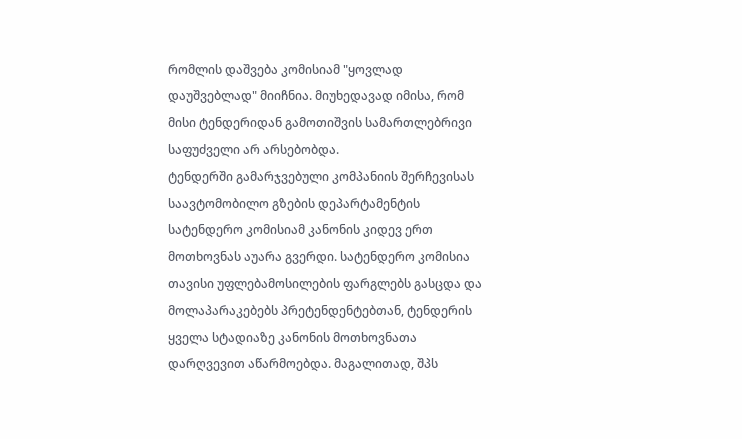რომლის დაშვება კომისიამ "ყოვლად დაუშვებლად" მიიჩნია. მიუხედავად იმისა, რომ მისი ტენდერიდან გამოთიშვის სამართლებრივი საფუძველი არ არსებობდა.
ტენდერში გამარჯვებული კომპანიის შერჩევისას საავტომობილო გზების დეპარტამენტის სატენდერო კომისიამ კანონის კიდევ ერთ მოთხოვნას აუარა გვერდი. სატენდერო კომისია თავისი უფლებამოსილების ფარგლებს გასცდა და მოლაპარაკებებს პრეტენდენტებთან, ტენდერის ყველა სტადიაზე კანონის მოთხოვნათა დარღვევით აწარმოებდა. მაგალითად, შპს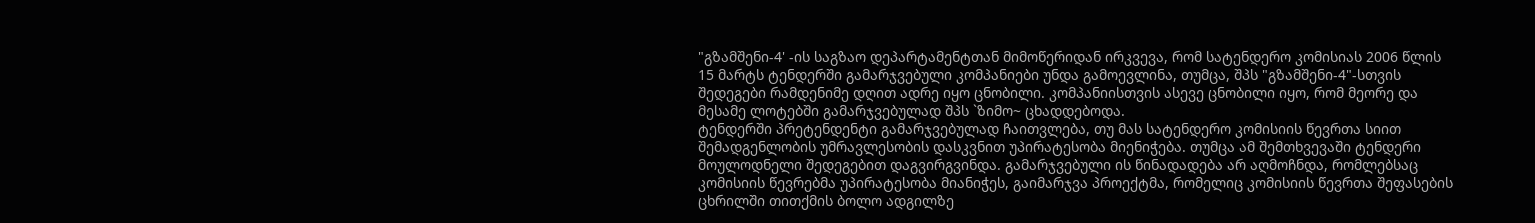"გზამშენი-4' -ის საგზაო დეპარტამენტთან მიმოწერიდან ირკვევა, რომ სატენდერო კომისიას 2006 წლის 15 მარტს ტენდერში გამარჯვებული კომპანიები უნდა გამოევლინა, თუმცა, შპს "გზამშენი-4"-სთვის შედეგები რამდენიმე დღით ადრე იყო ცნობილი. კომპანიისთვის ასევე ცნობილი იყო, რომ მეორე და მესამე ლოტებში გამარჯვებულად შპს `ზიმო~ ცხადდებოდა.
ტენდერში პრეტენდენტი გამარჯვებულად ჩაითვლება, თუ მას სატენდერო კომისიის წევრთა სიით შემადგენლობის უმრავლესობის დასკვნით უპირატესობა მიენიჭება. თუმცა ამ შემთხვევაში ტენდერი მოულოდნელი შედეგებით დაგვირგვინდა. გამარჯვებული ის წინადადება არ აღმოჩნდა, რომლებსაც კომისიის წევრებმა უპირატესობა მიანიჭეს, გაიმარჯვა პროექტმა, რომელიც კომისიის წევრთა შეფასების ცხრილში თითქმის ბოლო ადგილზე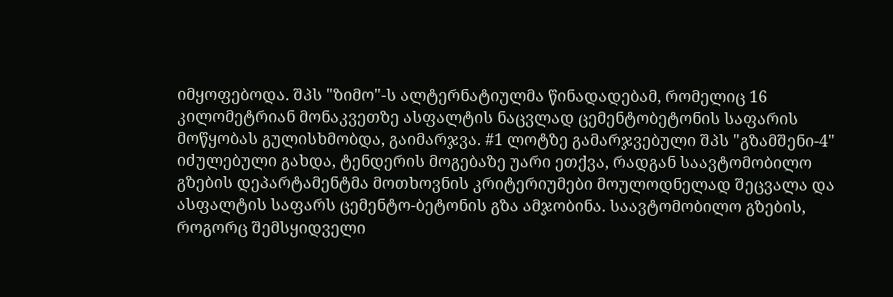იმყოფებოდა. შპს "ზიმო"-ს ალტერნატიულმა წინადადებამ, რომელიც 16 კილომეტრიან მონაკვეთზე ასფალტის ნაცვლად ცემენტობეტონის საფარის მოწყობას გულისხმობდა, გაიმარჯვა. #1 ლოტზე გამარჯვებული შპს "გზამშენი-4" იძულებული გახდა, ტენდერის მოგებაზე უარი ეთქვა, რადგან საავტომობილო გზების დეპარტამენტმა მოთხოვნის კრიტერიუმები მოულოდნელად შეცვალა და ასფალტის საფარს ცემენტო-ბეტონის გზა ამჯობინა. საავტომობილო გზების, როგორც შემსყიდველი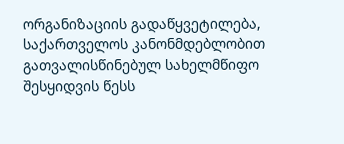ორგანიზაციის გადაწყვეტილება, საქართველოს კანონმდებლობით გათვალისწინებულ სახელმწიფო შესყიდვის წესს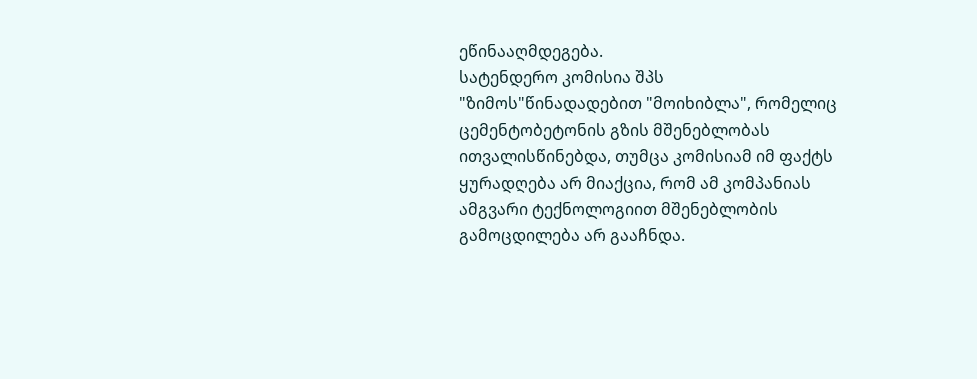ეწინააღმდეგება.
სატენდერო კომისია შპს "ზიმოს"წინადადებით "მოიხიბლა", რომელიც ცემენტობეტონის გზის მშენებლობას ითვალისწინებდა, თუმცა კომისიამ იმ ფაქტს ყურადღება არ მიაქცია, რომ ამ კომპანიას ამგვარი ტექნოლოგიით მშენებლობის გამოცდილება არ გააჩნდა.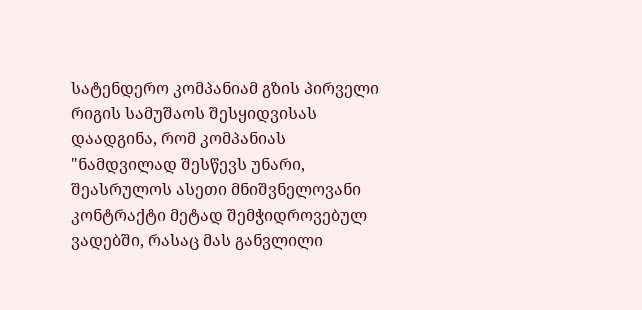სატენდერო კომპანიამ გზის პირველი რიგის სამუშაოს შესყიდვისას დაადგინა, რომ კომპანიას "ნამდვილად შესწევს უნარი, შეასრულოს ასეთი მნიშვნელოვანი კონტრაქტი მეტად შემჭიდროვებულ ვადებში, რასაც მას განვლილი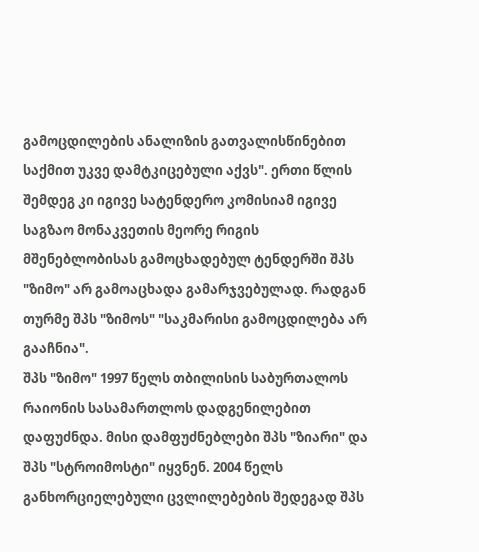გამოცდილების ანალიზის გათვალისწინებით საქმით უკვე დამტკიცებული აქვს". ერთი წლის შემდეგ კი იგივე სატენდერო კომისიამ იგივე საგზაო მონაკვეთის მეორე რიგის მშენებლობისას გამოცხადებულ ტენდერში შპს "ზიმო" არ გამოაცხადა გამარჯვებულად. რადგან თურმე შპს "ზიმოს" "საკმარისი გამოცდილება არ გააჩნია".
შპს "ზიმო" 1997 წელს თბილისის საბურთალოს რაიონის სასამართლოს დადგენილებით დაფუძნდა. მისი დამფუძნებლები შპს "ზიარი" და შპს "სტროიმოსტი" იყვნენ. 2004 წელს განხორციელებული ცვლილებების შედეგად შპს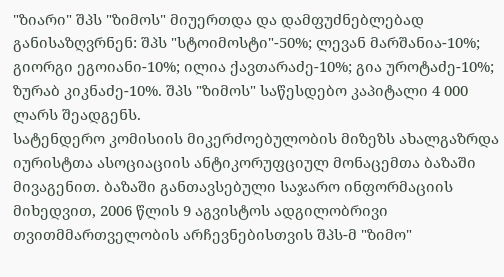"ზიარი" შპს "ზიმოს" მიუერთდა და დამფუძნებლებად განისაზღვრნენ: შპს "სტოიმოსტი"-50%; ლევან მარშანია-10%; გიორგი ეგოიანი-10%; ილია ქავთარაძე-10%; გია უროტაძე-10%; ზურაბ კიკნაძე-10%. შპს "ზიმოს" საწესდებო კაპიტალი 4 000 ლარს შეადგენს.
სატენდერო კომისიის მიკერძოებულობის მიზეზს ახალგაზრდა იურისტთა ასოციაციის ანტიკორუფციულ მონაცემთა ბაზაში მივაგენით. ბაზაში განთავსებული საჯარო ინფორმაციის მიხედვით, 2006 წლის 9 აგვისტოს ადგილობრივი თვითმმართველობის არჩევნებისთვის შპს-მ "ზიმო"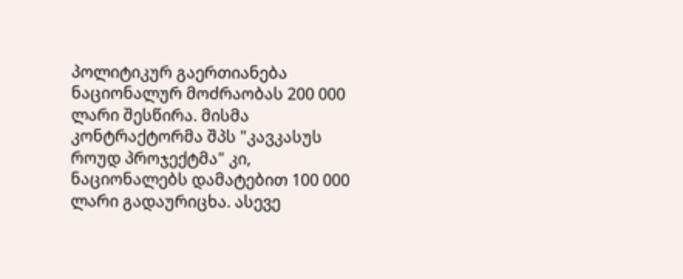პოლიტიკურ გაერთიანება ნაციონალურ მოძრაობას 200 000 ლარი შესწირა. მისმა კონტრაქტორმა შპს "კავკასუს როუდ პროჯექტმა" კი, ნაციონალებს დამატებით 100 000 ლარი გადაურიცხა. ასევე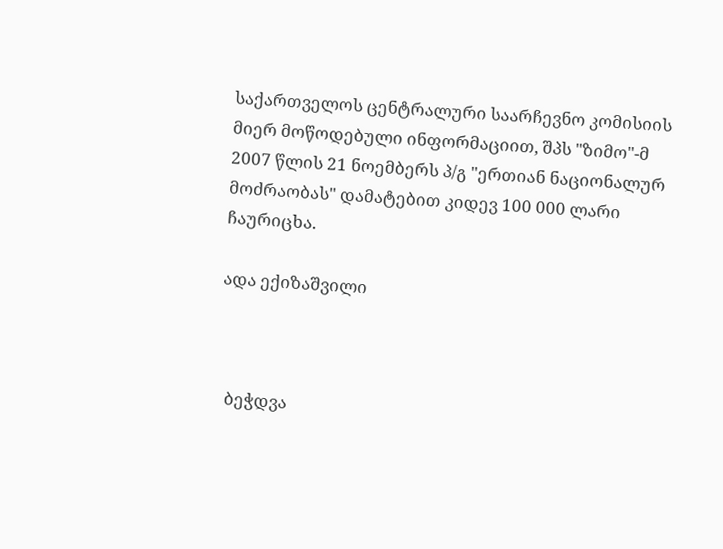საქართველოს ცენტრალური საარჩევნო კომისიის მიერ მოწოდებული ინფორმაციით, შპს "ზიმო"-მ 2007 წლის 21 ნოემბერს პ/გ "ერთიან ნაციონალურ მოძრაობას" დამატებით კიდევ 100 000 ლარი ჩაურიცხა.

ადა ექიზაშვილი



  ბეჭდვა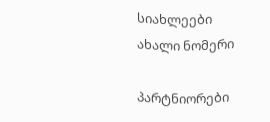სიახლეები
ახალი ნომერი

პარტნიორები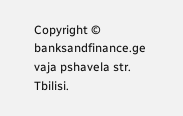Copyright © banksandfinance.ge vaja pshavela str. Tbilisi.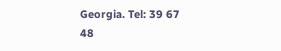Georgia. Tel: 39 67 48